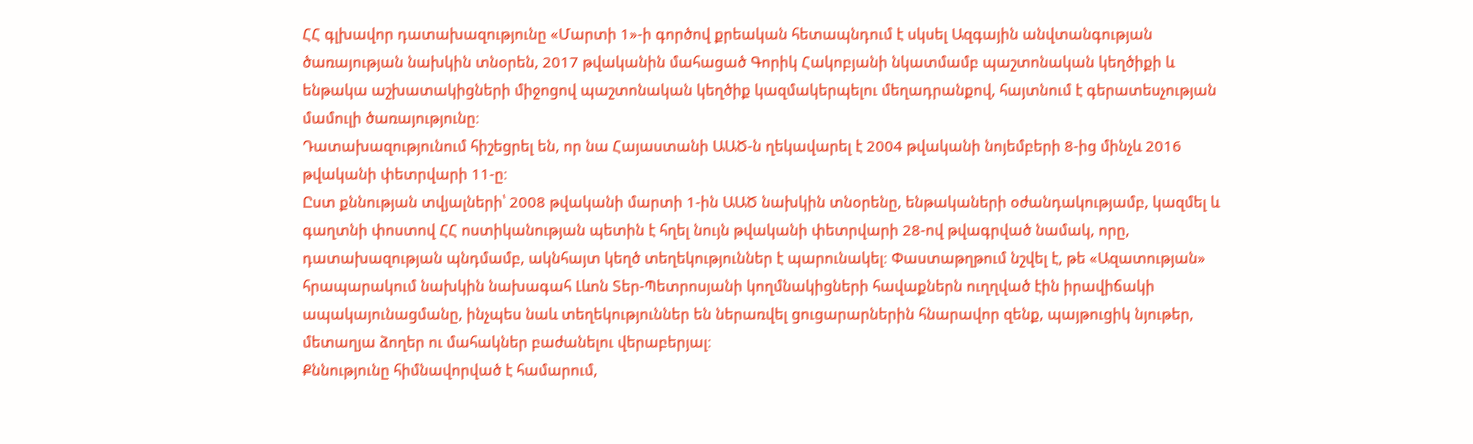ՀՀ գլխավոր դատախազությունը «Մարտի 1»-ի գործով քրեական հետապնդում է սկսել Ազգային անվտանգության ծառայության նախկին տնօրեն, 2017 թվականին մահացած Գորիկ Հակոբյանի նկատմամբ պաշտոնական կեղծիքի և ենթակա աշխատակիցների միջոցով պաշտոնական կեղծիք կազմակերպելու մեղադրանքով, հայտնում է գերատեսչության մամուլի ծառայությունը։
Դատախազությունում հիշեցրել են, որ նա Հայաստանի ԱԱԾ-ն ղեկավարել է 2004 թվականի նոյեմբերի 8-ից մինչև 2016 թվականի փետրվարի 11-ը։
Ըստ քննության տվյալների՝ 2008 թվականի մարտի 1-ին ԱԱԾ նախկին տնօրենը, ենթակաների օժանդակությամբ, կազմել և գաղտնի փոստով ՀՀ ոստիկանության պետին է հղել նույն թվականի փետրվարի 28-ով թվագրված նամակ, որը, դատախազության պնդմամբ, ակնհայտ կեղծ տեղեկություններ է պարունակել։ Փաստաթղթում նշվել է, թե «Ազատության» հրապարակում նախկին նախագահ Լևոն Տեր-Պետրոսյանի կողմնակիցների հավաքներն ուղղված էին իրավիճակի ապակայունացմանը, ինչպես նաև տեղեկություններ են ներառվել ցուցարարներին հնարավոր զենք, պայթուցիկ նյութեր, մետաղյա ձողեր ու մահակներ բաժանելու վերաբերյալ։
Քննությունը հիմնավորված է համարում,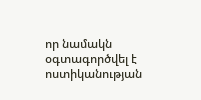որ նամակն օգտագործվել է ոստիկանության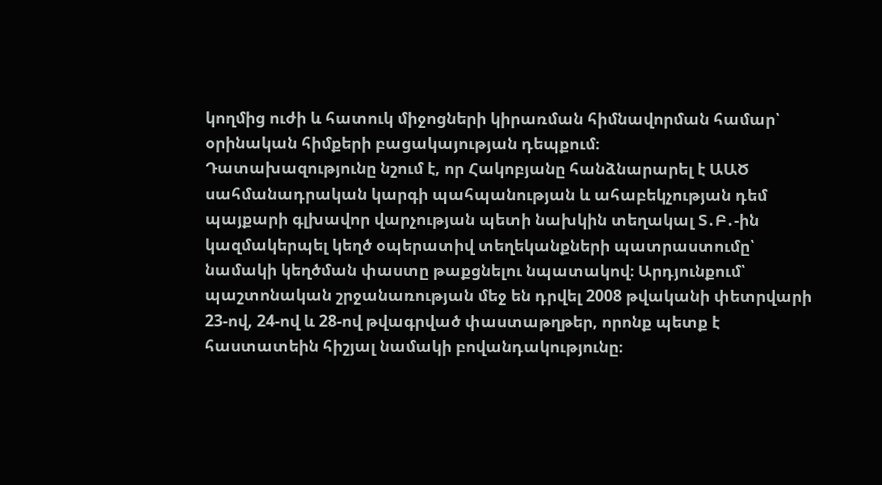կողմից ուժի և հատուկ միջոցների կիրառման հիմնավորման համար՝ օրինական հիմքերի բացակայության դեպքում։
Դատախազությունը նշում է, որ Հակոբյանը հանձնարարել է ԱԱԾ սահմանադրական կարգի պահպանության և ահաբեկչության դեմ պայքարի գլխավոր վարչության պետի նախկին տեղակալ Տ․Բ․-ին կազմակերպել կեղծ օպերատիվ տեղեկանքների պատրաստումը՝ նամակի կեղծման փաստը թաքցնելու նպատակով։ Արդյունքում՝ պաշտոնական շրջանառության մեջ են դրվել 2008 թվականի փետրվարի 23-ով, 24-ով և 28-ով թվագրված փաստաթղթեր, որոնք պետք է հաստատեին հիշյալ նամակի բովանդակությունը։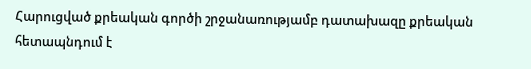Հարուցված քրեական գործի շրջանառությամբ դատախազը քրեական հետապնդում է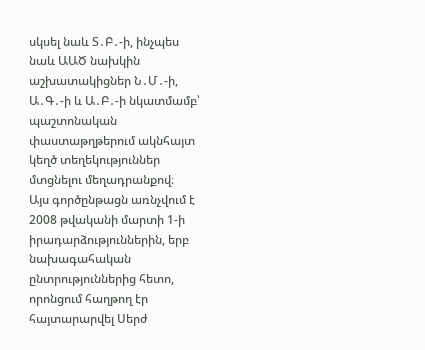սկսել նաև Տ․Բ․-ի, ինչպես նաև ԱԱԾ նախկին աշխատակիցներ Ն․Մ․-ի, Ա․Գ․-ի և Ա․Բ․-ի նկատմամբ՝ պաշտոնական փաստաթղթերում ակնհայտ կեղծ տեղեկություններ մտցնելու մեղադրանքով։
Այս գործընթացն առնչվում է 2008 թվականի մարտի 1-ի իրադարձություններին, երբ նախագահական ընտրություններից հետո, որոնցում հաղթող էր հայտարարվել Սերժ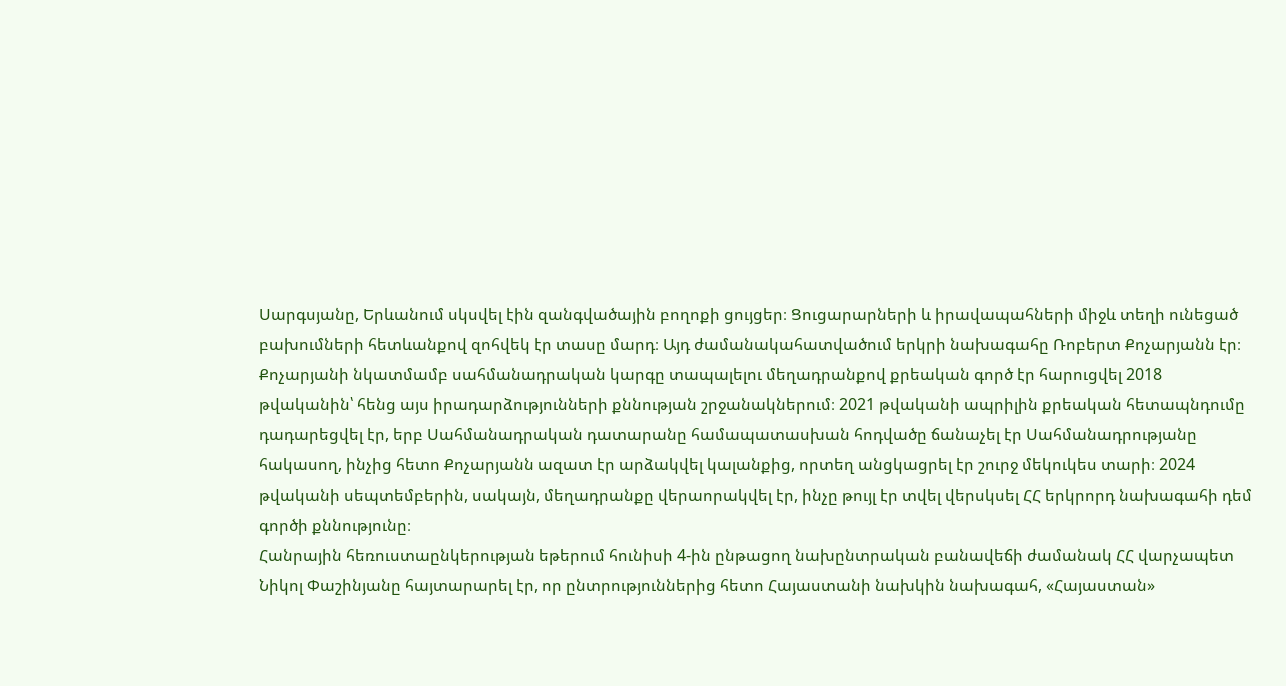Սարգսյանը, Երևանում սկսվել էին զանգվածային բողոքի ցույցեր։ Ցուցարարների և իրավապահների միջև տեղի ունեցած բախումների հետևանքով զոհվեկ էր տասը մարդ։ Այդ ժամանակահատվածում երկրի նախագահը Ռոբերտ Քոչարյանն էր։
Քոչարյանի նկատմամբ սահմանադրական կարգը տապալելու մեղադրանքով քրեական գործ էր հարուցվել 2018 թվականին՝ հենց այս իրադարձությունների քննության շրջանակներում։ 2021 թվականի ապրիլին քրեական հետապնդումը դադարեցվել էր, երբ Սահմանադրական դատարանը համապատասխան հոդվածը ճանաչել էր Սահմանադրությանը հակասող, ինչից հետո Քոչարյանն ազատ էր արձակվել կալանքից, որտեղ անցկացրել էր շուրջ մեկուկես տարի։ 2024 թվականի սեպտեմբերին, սակայն, մեղադրանքը վերաորակվել էր, ինչը թույլ էր տվել վերսկսել ՀՀ երկրորդ նախագահի դեմ գործի քննությունը։
Հանրային հեռուստաընկերության եթերում հունիսի 4-ին ընթացող նախընտրական բանավեճի ժամանակ ՀՀ վարչապետ Նիկոլ Փաշինյանը հայտարարել էր, որ ընտրություններից հետո Հայաստանի նախկին նախագահ, «Հայաստան»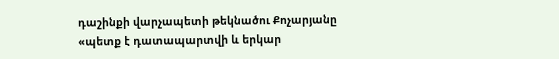դաշինքի վարչապետի թեկնածու Քոչարյանը «պետք է դատապարտվի և երկար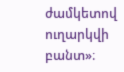ժամկետով ուղարկվի բանտ»։